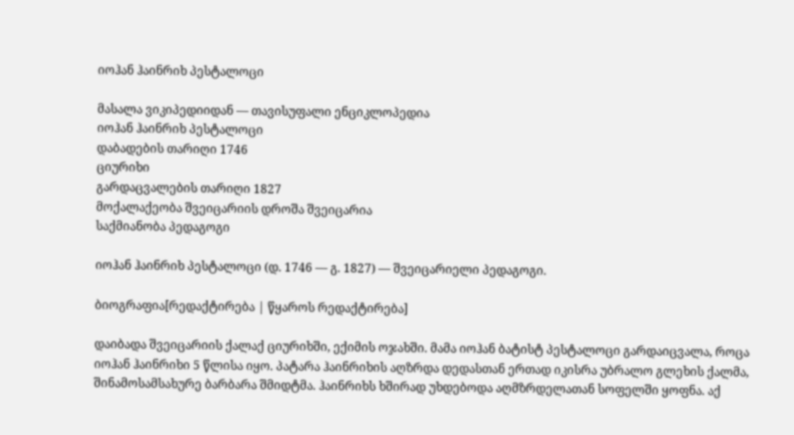იოჰან ჰაინრიხ პესტალოცი

მასალა ვიკიპედიიდან — თავისუფალი ენციკლოპედია
იოჰან ჰაინრიხ პესტალოცი
დაბადების თარიღი 1746
ციურიხი
გარდაცვალების თარიღი 1827
მოქალაქეობა შვეიცარიის დროშა შვეიცარია
საქმიანობა პედაგოგი

იოჰან ჰაინრიხ პესტალოცი (დ. 1746 — გ. 1827) — შვეიცარიელი პედაგოგი.

ბიოგრაფია[რედაქტირება | წყაროს რედაქტირება]

დაიბადა შვეიცარიის ქალაქ ციურიხში, ექიმის ოჯახში. მამა იოჰან ბატისტ პესტალოცი გარდაიცვალა, როცა იოჰან ჰაინრიხი 5 წლისა იყო. პატარა ჰაინრიხის აღზრდა დედასთან ერთად იკისრა უბრალო გლეხის ქალმა, შინამოსამსახურე ბარბარა შმიდტმა. ჰაინრიხს ხშირად უხდებოდა აღმზრდელათან სოფელში ყოფნა. აქ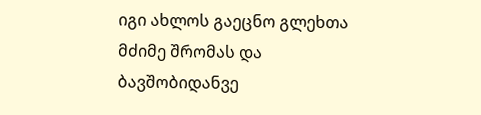იგი ახლოს გაეცნო გლეხთა მძიმე შრომას და ბავშობიდანვე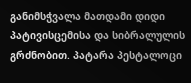განიმსჭვალა მათდამი დიდი პატივისცემისა და სიბრალულის გრძნობით. პატარა პესტალოცი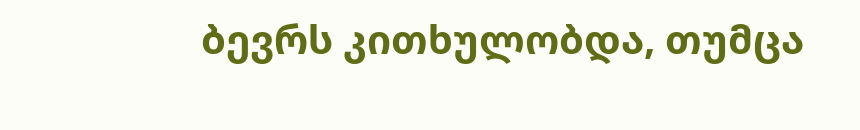ბევრს კითხულობდა, თუმცა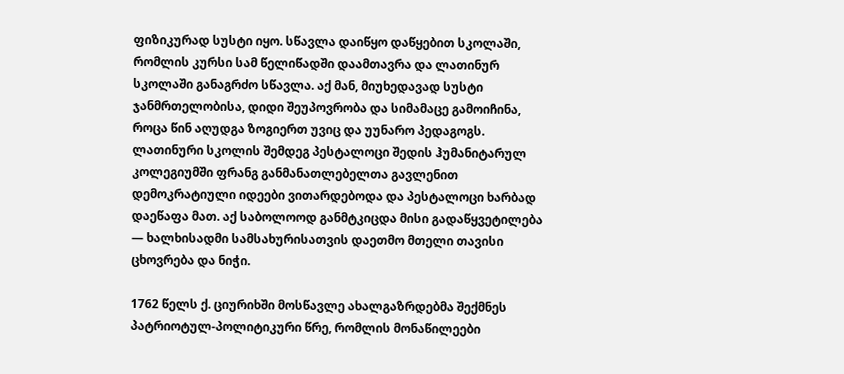ფიზიკურად სუსტი იყო. სწავლა დაიწყო დაწყებით სკოლაში, რომლის კურსი სამ წელიწადში დაამთავრა და ლათინურ სკოლაში განაგრძო სწავლა. აქ მან, მიუხედავად სუსტი ჯანმრთელობისა, დიდი შეუპოვრობა და სიმამაცე გამოიჩინა, როცა წინ აღუდგა ზოგიერთ უვიც და უუნარო პედაგოგს. ლათინური სკოლის შემდეგ პესტალოცი შედის ჰუმანიტარულ კოლეგიუმში ფრანგ განმანათლებელთა გავლენით დემოკრატიული იდეები ვითარდებოდა და პესტალოცი ხარბად დაეწაფა მათ. აქ საბოლოოდ განმტკიცდა მისი გადაწყვეტილება — ხალხისადმი სამსახურისათვის დაეთმო მთელი თავისი ცხოვრება და ნიჭი.

1762 წელს ქ. ციურიხში მოსწავლე ახალგაზრდებმა შექმნეს პატრიოტულ-პოლიტიკური წრე, რომლის მონაწილეები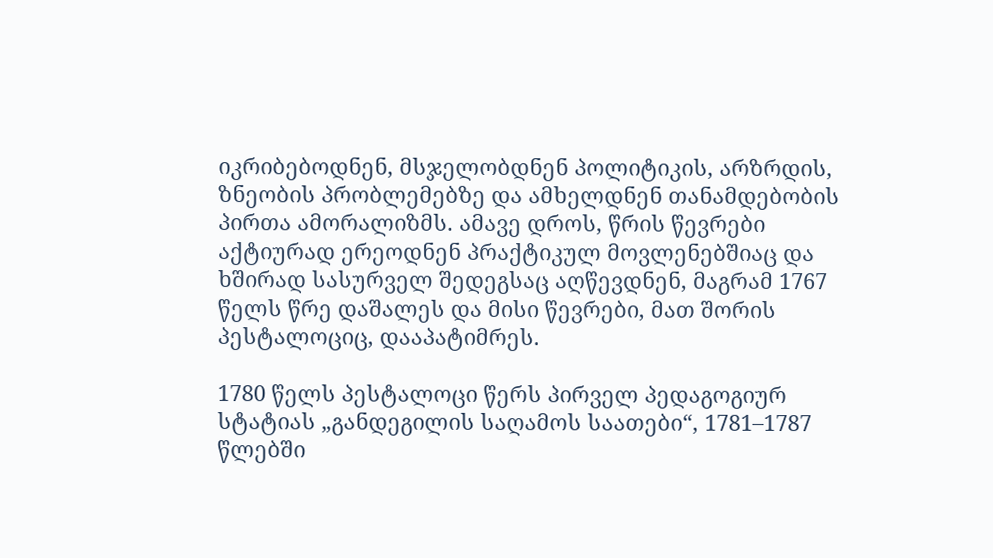იკრიბებოდნენ, მსჯელობდნენ პოლიტიკის, არზრდის, ზნეობის პრობლემებზე და ამხელდნენ თანამდებობის პირთა ამორალიზმს. ამავე დროს, წრის წევრები აქტიურად ერეოდნენ პრაქტიკულ მოვლენებშიაც და ხშირად სასურველ შედეგსაც აღწევდნენ, მაგრამ 1767 წელს წრე დაშალეს და მისი წევრები, მათ შორის პესტალოციც, დააპატიმრეს.

1780 წელს პესტალოცი წერს პირველ პედაგოგიურ სტატიას „განდეგილის საღამოს საათები“, 1781–1787 წლებში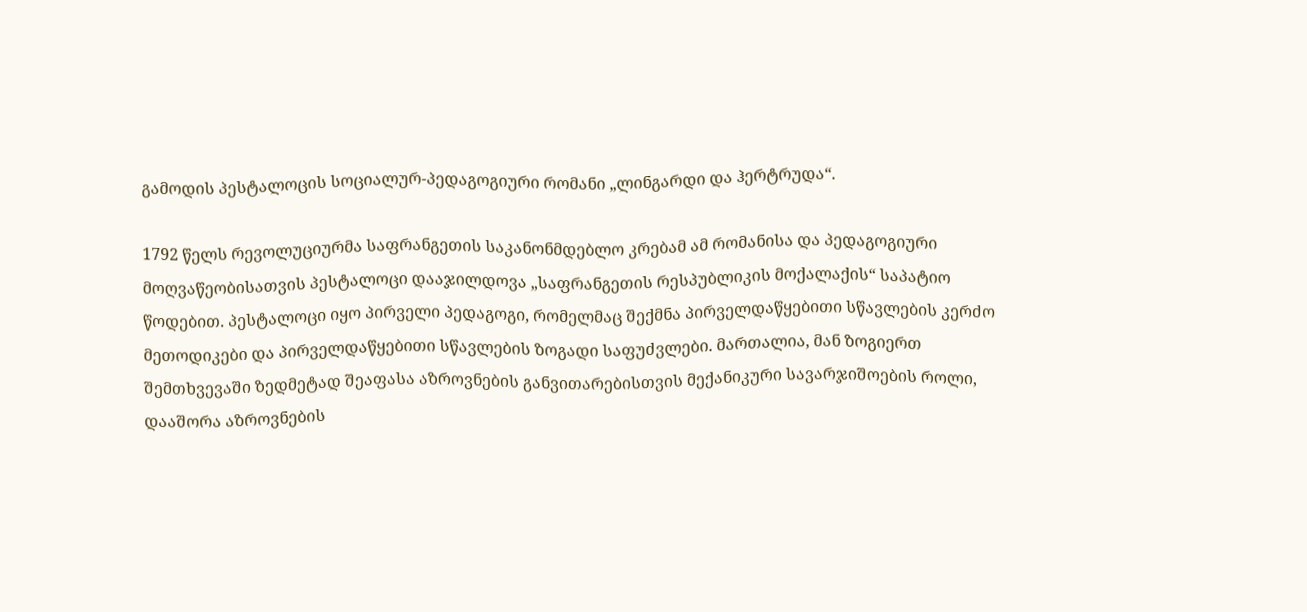გამოდის პესტალოცის სოციალურ-პედაგოგიური რომანი „ლინგარდი და ჰერტრუდა“.

1792 წელს რევოლუციურმა საფრანგეთის საკანონმდებლო კრებამ ამ რომანისა და პედაგოგიური მოღვაწეობისათვის პესტალოცი დააჯილდოვა „საფრანგეთის რესპუბლიკის მოქალაქის“ საპატიო წოდებით. პესტალოცი იყო პირველი პედაგოგი, რომელმაც შექმნა პირველდაწყებითი სწავლების კერძო მეთოდიკები და პირველდაწყებითი სწავლების ზოგადი საფუძვლები. მართალია, მან ზოგიერთ შემთხვევაში ზედმეტად შეაფასა აზროვნების განვითარებისთვის მექანიკური სავარჯიშოების როლი, დააშორა აზროვნების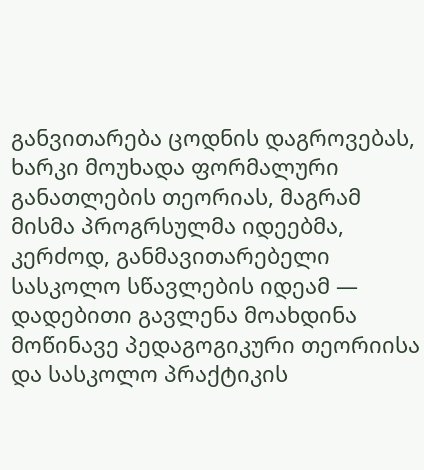განვითარება ცოდნის დაგროვებას, ხარკი მოუხადა ფორმალური განათლების თეორიას, მაგრამ მისმა პროგრსულმა იდეებმა, კერძოდ, განმავითარებელი სასკოლო სწავლების იდეამ — დადებითი გავლენა მოახდინა მოწინავე პედაგოგიკური თეორიისა და სასკოლო პრაქტიკის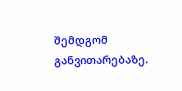შემდგომ განვითარებაზე.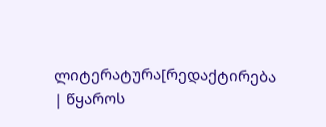ლიტერატურა[რედაქტირება | წყაროს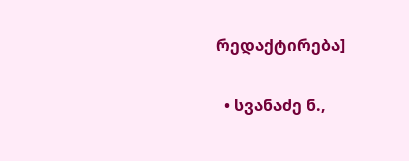რედაქტირება]

  • სვანაძე ნ.,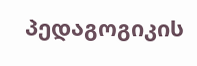პედაგოგიკის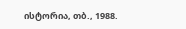ისტორია, თბ., 1988.